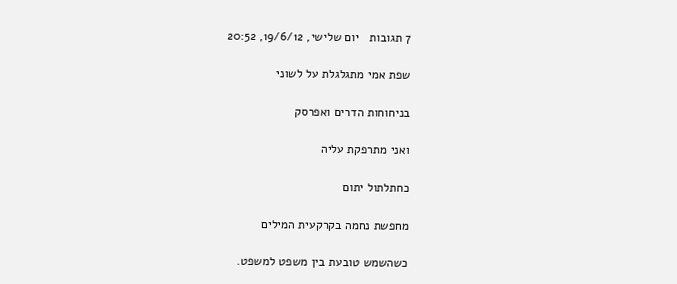7 תגובות   יום שלישי, 19/6/12, 20:52

שפת אמי מתגלגלת על לשוני

בניחוחות הדרים ואפרסק

ואני מתרפקת עליה

כחתלתול יתום

מחפשת נחמה בקרקעית המילים

כשהשמש טובעת בין משפט למשפט.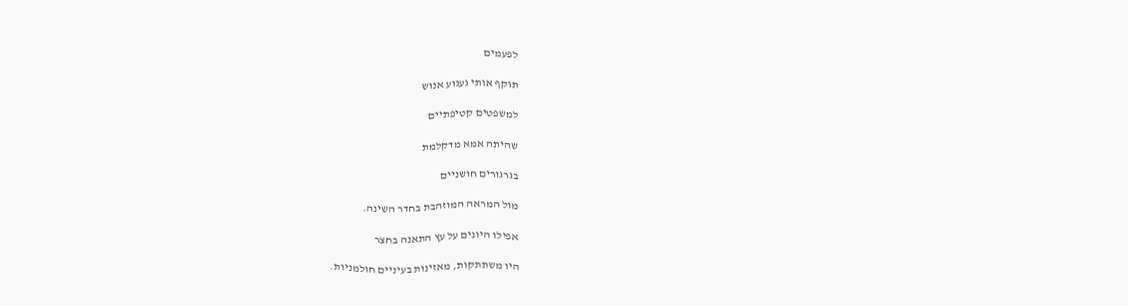לפעמים

תוקף אותי געגוע אנוש

למשפטים קטיפתיים

שהיתה אמא מדקלמת

בגרגורים חושניים

מול המראה המוזהבת בחדר השינה.

אפילו היונים על עץ התאנה בחצר

היו משתתקות, מאזינות בעיניים חולמניות.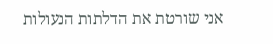אני שורטת את הדלתות הנעולות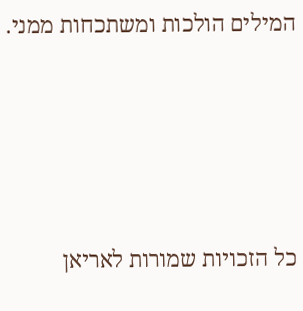המילים הולכות ומשתכחות ממני.







כל הזכויות שמורות לאריאן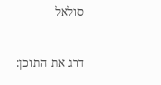סולאל

דרג את התוכן: